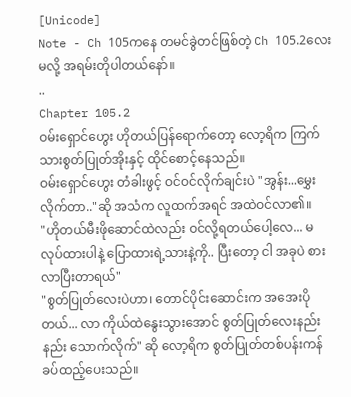[Unicode]
Note - Ch 105ကနေ တမင်ခွဲတင်ဖြစ်တဲ့ Ch 105.2လေးမလို့ အရမ်းတိုပါတယ်နော်။
..
Chapter 105.2
ဝမ်းရှောင်ဟွေး ဟိုတယ်ပြန်ရောက်တော့ လော့ရိက ကြက်သားစွတ်ပြုတ်အိုးနှင့် ထိုင်စောင့်နေသည်။
ဝမ်းရှောင်ဟွေး တံခါးဖွင့် ဝင်ဝင်လိုက်ချင်းပဲ "အွန်း...မွှေးလိုက်တာ.."ဆို အသံက လူထက်အရင် အထဲဝင်လာ၏။
"ဟိုတယ်မီးဖိုဆောင်ထဲလည်း ဝင်လို့ရတယ်ပေါ့လေ... မလုပ်ထားပါနဲ့ ပြောထားရဲ့သားနဲ့ကို.. ပြီးတော့ ငါ အခုပဲ စားလာပြီးတာရယ်"
"စွတ်ပြုတ်လေးပဲဟာ၊ တောင်ပိုင်းဆောင်းက အအေးပိုတယ်... လာ ကိုယ်ထဲနွေးသွားအောင် စွတ်ပြုတ်လေးနည်းနည်း သောက်လိုက်" ဆို လော့ရိက စွတ်ပြုတ်တစ်ပန်းကန် ခပ်ထည့်ပေးသည်။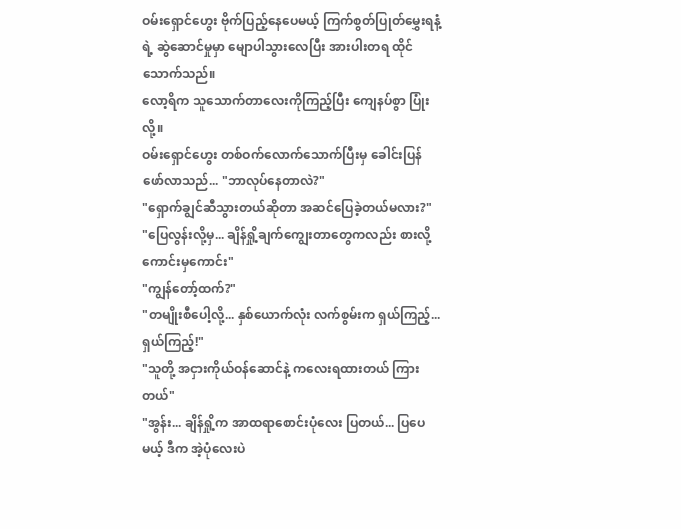ဝမ်းရှောင်ဟွေး ဗိုက်ပြည့်နေပေမယ့် ကြက်စွတ်ပြုတ်မွှေးရနံ့ရဲ့ ဆွဲဆောင်မှုမှာ မျောပါသွားလေပြီး အားပါးတရ ထိုင်သောက်သည်။
လော့ရိက သူသောက်တာလေးကိုကြည့်ပြီး ကျေနပ်စွာ ပြုံးလို့။
ဝမ်းရှောင်ဟွေး တစ်ဝက်လောက်သောက်ပြီးမှ ခေါင်းပြန်ဖော်လာသည်... "ဘာလုပ်နေတာလဲ?"
"ရှောက်ချွင်ဆီသွားတယ်ဆိုတာ အဆင်ပြေခဲ့တယ်မလား?"
"ပြေလွန်းလို့မှ... ချိန်ရှို့ချက်ကျွေးတာတွေကလည်း စားလို့ကောင်းမှကောင်း"
"ကျွန်တော့်ထက်?"
"တမျိုးစီပေါ့လို့... နှစ်ယောက်လုံး လက်စွမ်းက ရှယ်ကြည့်...ရှယ်ကြည့်!"
"သူတို့ အငှားကိုယ်ဝန်ဆောင်နဲ့ ကလေးရထားတယ် ကြားတယ်"
"အွန်း... ချိန်ရှို့က အာထရာစောင်းပုံလေး ပြတယ်... ပြပေမယ့် ဒီက အဲ့ပုံလေးပဲ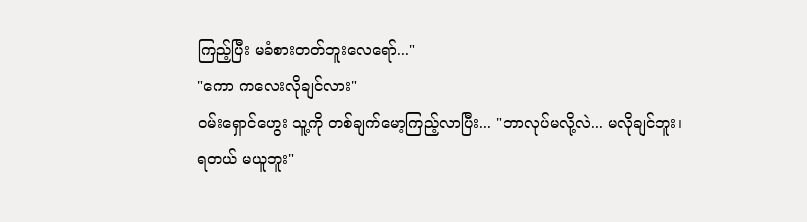ကြည့်ပြီး မခံစားတတ်ဘူးလေရော်..."
"ကော ကလေးလိုချင်လား"
ဝမ်းရှောင်ဟွေး သူ့ကို တစ်ချက်မော့ကြည့်လာပြီး... "ဘာလုပ်မလို့လဲ... မလိုချင်ဘူး၊ ရတယ် မယူဘူး"